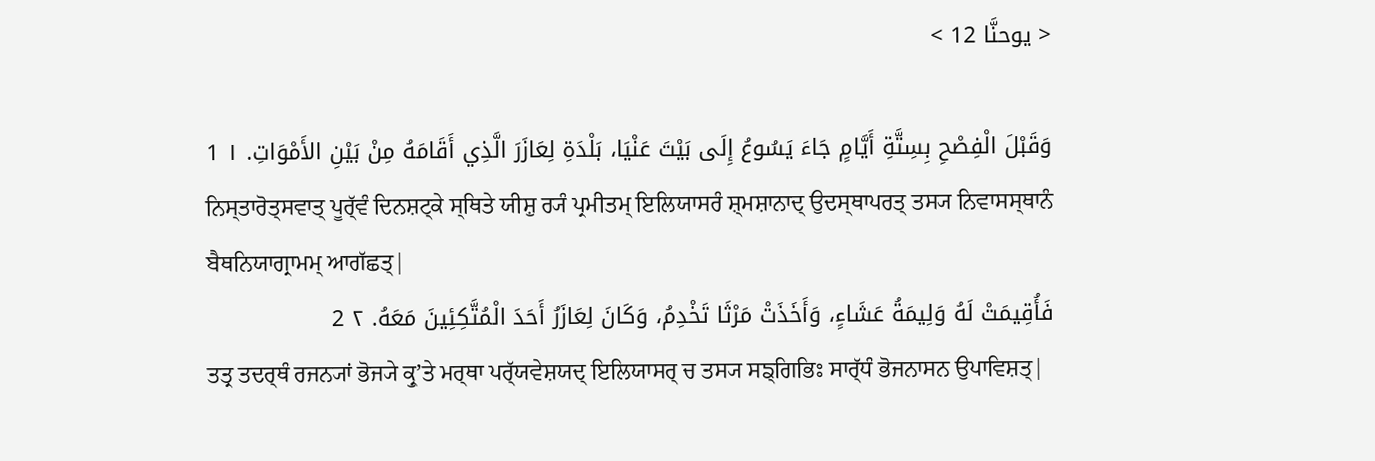< يوحنَّا 12 >

وَقَبْلَ الْفِصْحِ بِسِتَّةِ أَيَّامٍ جَاءَ يَسُوعُ إِلَى بَيْتَ عَنْيَا، بَلْدَةِ لِعَازَرَ الَّذِي أَقَامَهُ مِنْ بَيْنِ الأَمْوَاتِ. ١ 1
ਨਿਸ੍ਤਾਰੋਤ੍ਸਵਾਤ੍ ਪੂਰ੍ੱਵੰ ਦਿਨਸ਼ਟ੍ਕੇ ਸ੍ਥਿਤੇ ਯੀਸ਼ੁ ਰ੍ਯੰ ਪ੍ਰਮੀਤਮ੍ ਇਲਿਯਾਸਰੰ ਸ਼੍ਮਸ਼ਾਨਾਦ੍ ਉਦਸ੍ਥਾਪਰਤ੍ ਤਸ੍ਯ ਨਿਵਾਸਸ੍ਥਾਨੰ ਬੈਥਨਿਯਾਗ੍ਰਾਮਮ੍ ਆਗੱਛਤ੍|
فَأُقِيمَتْ لَهُ وَلِيمَةُ عَشَاءٍ، وَأَخَذَتْ مَرْثَا تَخْدِمُ، وَكَانَ لِعَازَرُ أَحَدَ الْمُتَّكِئِينَ مَعَهُ. ٢ 2
ਤਤ੍ਰ ਤਦਰ੍ਥੰ ਰਜਨ੍ਯਾਂ ਭੋਜ੍ਯੇ ਕ੍ਰੁʼਤੇ ਮਰ੍ਥਾ ਪਰ੍ੱਯਵੇਸ਼ਯਦ੍ ਇਲਿਯਾਸਰ੍ ਚ ਤਸ੍ਯ ਸਙ੍ਗਿਭਿਃ ਸਾਰ੍ੱਧੰ ਭੋਜਨਾਸਨ ਉਪਾਵਿਸ਼ਤ੍|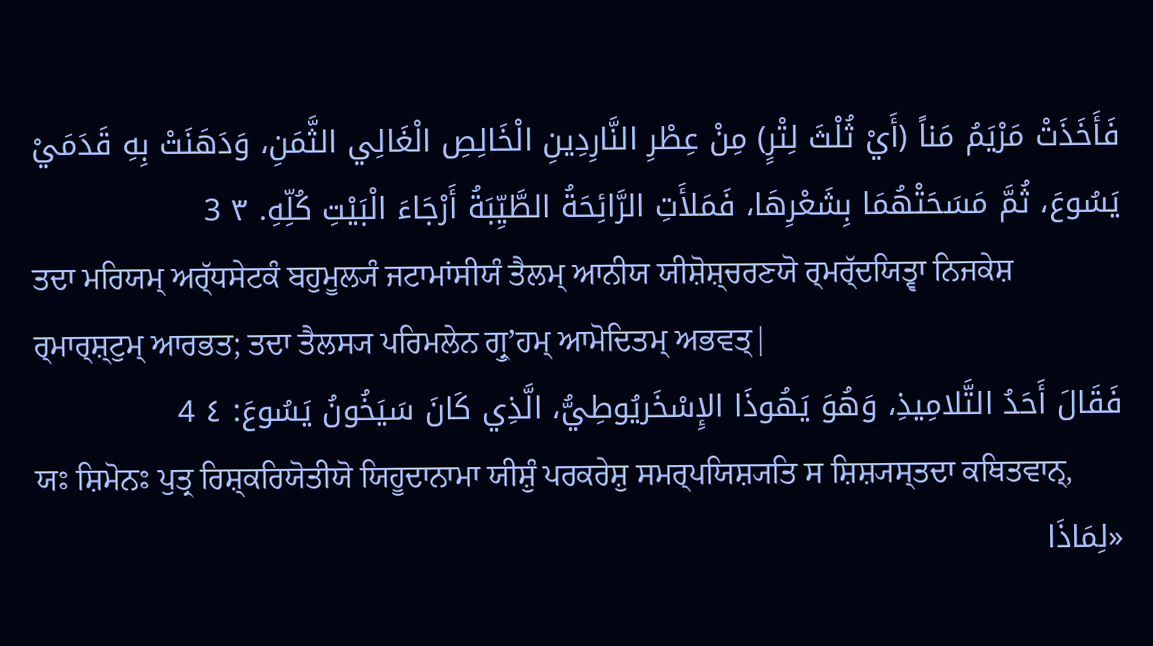فَأَخَذَتْ مَرْيَمُ مَناً (أَيْ ثُلْثَ لِتْرٍ) مِنْ عِطْرِ النَّارِدِينِ الْخَالِصِ الْغَالِي الثَّمَنِ، وَدَهَنَتْ بِهِ قَدَمَيْ يَسُوعَ، ثُمَّ مَسَحَتْهُمَا بِشَعْرِهَا، فَمَلأَتِ الرَّائِحَةُ الطَّيِّبَةُ أَرْجَاءَ الْبَيْتِ كُلِّهِ. ٣ 3
ਤਦਾ ਮਰਿਯਮ੍ ਅਰ੍ੱਧਸੇਟਕੰ ਬਹੁਮੂਲ੍ਯੰ ਜਟਾਮਾਂਸੀਯੰ ਤੈਲਮ੍ ਆਨੀਯ ਯੀਸ਼ੋਸ਼੍ਚਰਣਯੋ ਰ੍ਮਰ੍ੱਦਯਿਤ੍ਵਾ ਨਿਜਕੇਸ਼ ਰ੍ਮਾਰ੍ਸ਼੍ਟੁਮ੍ ਆਰਭਤ; ਤਦਾ ਤੈਲਸ੍ਯ ਪਰਿਮਲੇਨ ਗ੍ਰੁʼਹਮ੍ ਆਮੋਦਿਤਮ੍ ਅਭਵਤ੍|
فَقَالَ أَحَدُ التَّلامِيذِ، وَهُوَ يَهُوذَا الإِسْخَريُوطِيُّ، الَّذِي كَانَ سَيَخُونُ يَسُوعَ: ٤ 4
ਯਃ ਸ਼ਿਮੋਨਃ ਪੁਤ੍ਰ ਰਿਸ਼੍ਕਰਿਯੋਤੀਯੋ ਯਿਹੂਦਾਨਾਮਾ ਯੀਸ਼ੁੰ ਪਰਕਰੇਸ਼ੁ ਸਮਰ੍ਪਯਿਸ਼੍ਯਤਿ ਸ ਸ਼ਿਸ਼੍ਯਸ੍ਤਦਾ ਕਥਿਤਵਾਨ੍,
«لِمَاذَا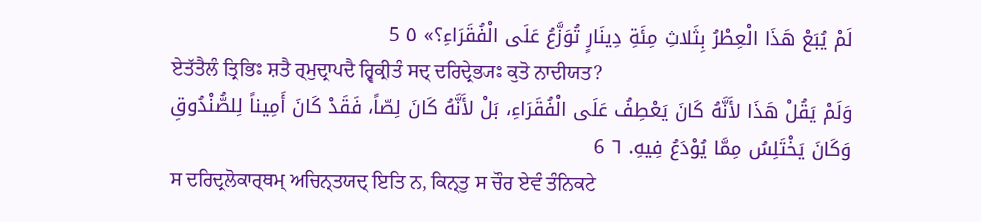لَمْ يُبَعْ هَذَا الْعِطْرُ بِثَلاثِ مِئَةِ دِينَارٍ تُوَزَّعُ عَلَى الْفُقَرَاءِ؟» ٥ 5
ਏਤੱਤੈਲੰ ਤ੍ਰਿਭਿਃ ਸ਼ਤੈ ਰ੍ਮੁਦ੍ਰਾਪਦੈ ਰ੍ਵਿਕ੍ਰੀਤੰ ਸਦ੍ ਦਰਿਦ੍ਰੇਭ੍ਯਃ ਕੁਤੋ ਨਾਦੀਯਤ?
وَلَمْ يَقُلْ هَذَا لأَنَّهُ كَانَ يَعْطِفُ عَلَى الْفُقَرَاءِ، بَلْ لأَنَّهُ كَانَ لِصّاً، فَقَدْ كَانَ أَمِيناً لِلصُّنْدُوقِ وَكَانَ يَخْتَلِسُ مِمَّا يُوْدَعُ فِيهِ. ٦ 6
ਸ ਦਰਿਦ੍ਰਲੋਕਾਰ੍ਥਮ੍ ਅਚਿਨ੍ਤਯਦ੍ ਇਤਿ ਨ, ਕਿਨ੍ਤੁ ਸ ਚੌਰ ਏਵੰ ਤੰਨਿਕਟੇ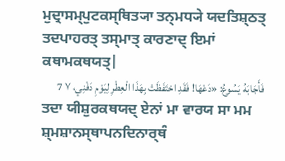ਮੁਦ੍ਰਾਸਮ੍ਪੁਟਕਸ੍ਥਿਤ੍ਯਾ ਤਨ੍ਮਧ੍ਯੇ ਯਦਤਿਸ਼੍ਠਤ੍ ਤਦਪਾਹਰਤ੍ ਤਸ੍ਮਾਤ੍ ਕਾਰਣਾਦ੍ ਇਮਾਂ ਕਥਾਮਕਥਯਤ੍|
فَأَجَابَهُ يَسُوعُ: «دَعْهَا! فَقَدِ احْتَفَظَتْ بِهَذَا الْعِطْرِ لِيَوْمِ دَفْنِي، ٧ 7
ਤਦਾ ਯੀਸ਼ੁਰਕਥਯਦ੍ ਏਨਾਂ ਮਾ ਵਾਰਯ ਸਾ ਮਮ ਸ਼੍ਮਸ਼ਾਨਸ੍ਥਾਪਨਦਿਨਾਰ੍ਥੰ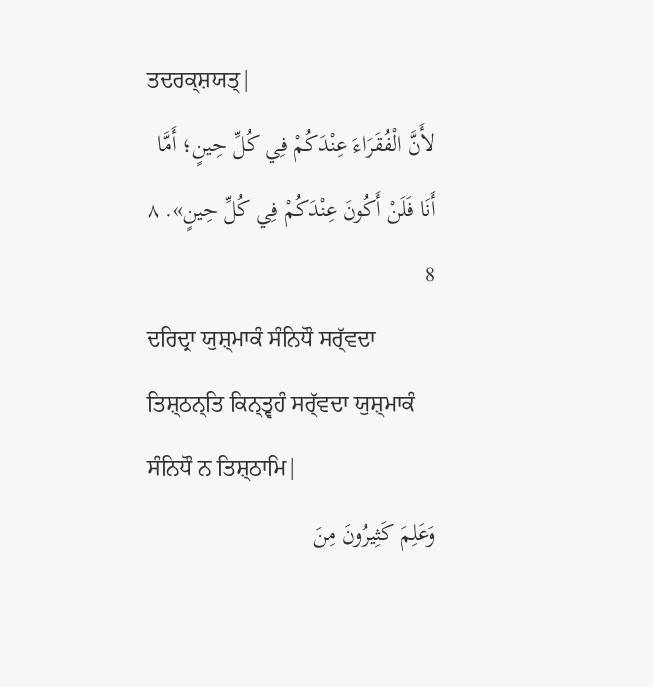ਤਦਰਕ੍ਸ਼ਯਤ੍|
لأَنَّ الْفُقَرَاءَ عِنْدَكُمْ فِي كُلِّ حِينٍ؛ أَمَّا أَنَا فَلَنْ أَكُونَ عِنْدَكُمْ فِي كُلِّ حِينٍ». ٨ 8
ਦਰਿਦ੍ਰਾ ਯੁਸ਼੍ਮਾਕੰ ਸੰਨਿਧੌ ਸਰ੍ੱਵਦਾ ਤਿਸ਼੍ਠਨ੍ਤਿ ਕਿਨ੍ਤ੍ਵਹੰ ਸਰ੍ੱਵਦਾ ਯੁਸ਼੍ਮਾਕੰ ਸੰਨਿਧੌ ਨ ਤਿਸ਼੍ਠਾਮਿ|
وَعَلِمَ كَثِيرُونَ مِنَ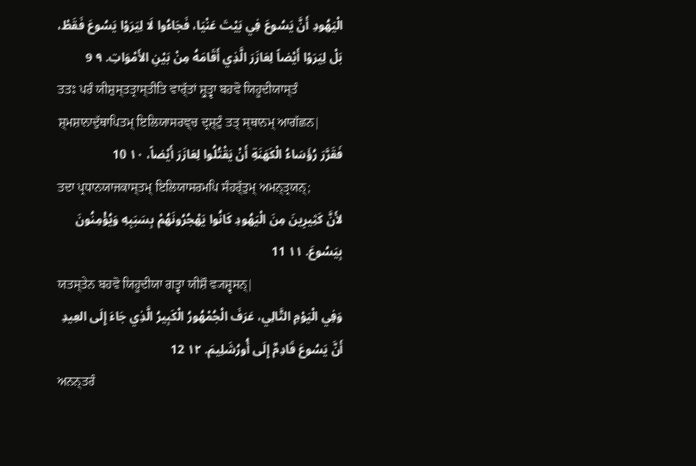الْيَهُودِ أَنَّ يَسُوعَ فِي بَيْتَ عَنْيَا، فَجَاءُوا لَا لِيَرَوْا يَسُوعَ فَقَطْ، بَلْ لِيَرَوْا أَيْضاً لِعَازَرَ الَّذِي أَقَامَهُ مِنْ بَيْنِ الأَمْوَاتِ. ٩ 9
ਤਤਃ ਪਰੰ ਯੀਸ਼ੁਸ੍ਤਤ੍ਰਾਸ੍ਤੀਤਿ ਵਾਰ੍ੱਤਾਂ ਸ਼੍ਰੁਤ੍ਵਾ ਬਹਵੋ ਯਿਹੂਦੀਯਾਸ੍ਤੰ ਸ਼੍ਮਸ਼ਾਨਾਦੁੱਥਾਪਿਤਮ੍ ਇਲਿਯਾਸਰਞ੍ਚ ਦ੍ਰਸ਼੍ਟੁੰ ਤਤ੍ ਸ੍ਥਾਨਮ੍ ਆਗੱਛਨ|
فَقَرَّرَ رُؤَسَاءُ الْكَهَنَةِ أَنْ يَقْتُلُوا لِعَازَرَ أَيْضاً، ١٠ 10
ਤਦਾ ਪ੍ਰਧਾਨਯਾਜਕਾਸ੍ਤਮ੍ ਇਲਿਯਾਸਰਮਪਿ ਸੰਹਰ੍ੱਤੁਮ੍ ਅਮਨ੍ਤ੍ਰਯਨ੍;
لأَنَّ كَثِيرِينَ مِنَ الْيَهُودِ كَانُوا يَهْجُرُونَهُمْ بِسَبَبِهِ وَيُؤْمِنُونَ بِيَسُوعَ. ١١ 11
ਯਤਸ੍ਤੇਨ ਬਹਵੋ ਯਿਹੂਦੀਯਾ ਗਤ੍ਵਾ ਯੀਸ਼ੌ ਵ੍ਯਸ਼੍ਵਸਨ੍|
وَفِي الْيَوْمِ التَّالِي، عَرَفَ الْجُمْهُورُ الْكَبِيرُ الَّذِي جَاءَ إِلَى العِيدِ أَنَّ يَسُوعَ قَادِمٌ إِلَى أُورُشَلِيمَ. ١٢ 12
ਅਨਨ੍ਤਰੰ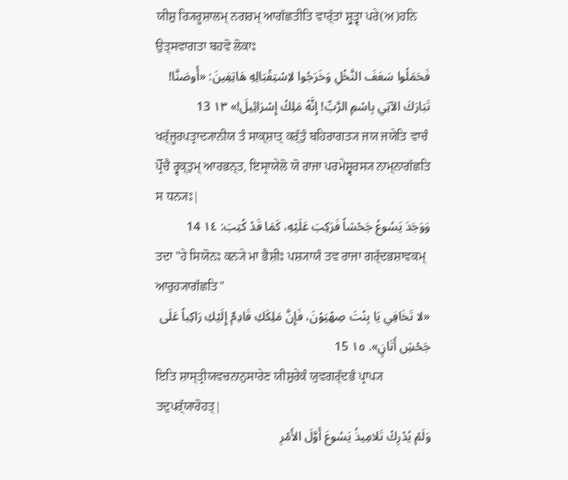ਯੀਸ਼ੁ ਰ੍ਯਿਰੂਸ਼ਾਲਮ੍ ਨਗਰਮ੍ ਆਗੱਛਤੀਤਿ ਵਾਰ੍ੱਤਾਂ ਸ਼੍ਰੁਤ੍ਵਾ ਪਰੇ(ਅ)ਹਨਿ ਉਤ੍ਸਵਾਗਤਾ ਬਹਵੋ ਲੋਕਾਃ
فَحَمَلُوا سَعَفَ النَّخْلِ وَخَرَجُوا لاِسْتِقْبَالِهِ هَاتِفِينَ: «أُوصَنَّا! تَبَارَكَ الآتِي بِاسْمِ الرَّبِّ! إِنَّهُ مَلِكُ إِسْرَائِيلَ!» ١٣ 13
ਖਰ੍ੱਜੂਰਪਤ੍ਰਾਦ੍ਯਾਨੀਯ ਤੰ ਸਾਕ੍ਸ਼ਾਤ੍ ਕਰ੍ੱਤੁੰ ਬਹਿਰਾਗਤ੍ਯ ਜਯ ਜਯੇਤਿ ਵਾਚੰ ਪ੍ਰੋੱਚੈ ਰ੍ਵਕ੍ਤੁਮ੍ ਆਰਭਨ੍ਤ, ਇਸ੍ਰਾਯੇਲੋ ਯੋ ਰਾਜਾ ਪਰਮੇਸ਼੍ਵਰਸ੍ਯ ਨਾਮ੍ਨਾਗੱਛਤਿ ਸ ਧਨ੍ਯਃ|
وَوَجَدَ يَسُوعُ جَحْشاً فَرَكِبَ عَلَيْهِ، كَمَا قَدْ كُتِبَ: ١٤ 14
ਤਦਾ "ਹੇ ਸਿਯੋਨਃ ਕਨ੍ਯੇ ਮਾ ਭੈਸ਼ੀਃ ਪਸ਼੍ਯਾਯੰ ਤਵ ਰਾਜਾ ਗਰ੍ੱਦਭਸ਼ਾਵਕਮ੍ ਆਰੁਹ੍ਯਾਗੱਛਤਿ"
«لا تَخَافِي يَا بِنْتَ صِهْيَوْنَ، فَإِنَّ مَلِكَكِ قَادِمٌ إِلَيْكِ رَاكِباً عَلَى جَحْشِ أَتَانٍ». ١٥ 15
ਇਤਿ ਸ਼ਾਸ੍ਤ੍ਰੀਯਵਚਨਾਨੁਸਾਰੇਣ ਯੀਸ਼ੁਰੇਕੰ ਯੁਵਗਰ੍ੱਦਭੰ ਪ੍ਰਾਪ੍ਯ ਤਦੁਪਰ੍ੱਯਾਰੋਹਤ੍|
وَلَمْ يُدْرِكْ تَلامِيذُ يَسُوعَ أَوَّلَ الأَمْرِ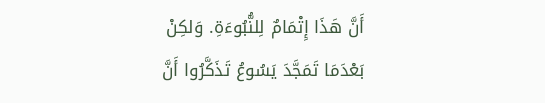أَنَّ هَذَا إِتْمَامٌ لِلنُّبُوءَةِ. وَلكِنْ بَعْدَمَا تَمَجَّدَ يَسُوعُ تَذَكَّرُوا أَنَّ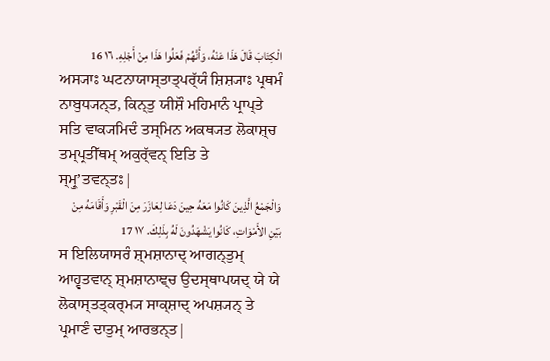الْكِتَابَ قَالَ هَذَا عَنْهُ، وَأَنَّهُمْ فَعَلُوا هَذَا مِنْ أَجْلِهِ. ١٦ 16
ਅਸ੍ਯਾਃ ਘਟਨਾਯਾਸ੍ਤਾਤ੍ਪਰ੍ੱਯੰ ਸ਼ਿਸ਼੍ਯਾਃ ਪ੍ਰਥਮੰ ਨਾਬੁਧ੍ਯਨ੍ਤ, ਕਿਨ੍ਤੁ ਯੀਸ਼ੌ ਮਹਿਮਾਨੰ ਪ੍ਰਾਪ੍ਤੇ ਸਤਿ ਵਾਕ੍ਯਮਿਦੰ ਤਸ੍ਮਿਨ ਅਕਥ੍ਯਤ ਲੋਕਾਸ਼੍ਚ ਤਮ੍ਪ੍ਰਤੀੱਥਮ੍ ਅਕੁਰ੍ੱਵਨ੍ ਇਤਿ ਤੇ ਸ੍ਮ੍ਰੁʼਤਵਨ੍ਤਃ|
وَالْجَمْعُ الَّذِينَ كَانُوا مَعَهُ حِينَ دَعَا لِعَازَرَ مِنَ الْقَبْرِ وَأَقَامَهُ مِنْ بَيْنِ الأَمْوَاتِ، كَانُوا يَشْهَدُونَ لَهُ بِذَلِكَ. ١٧ 17
ਸ ਇਲਿਯਾਸਰੰ ਸ਼੍ਮਸ਼ਾਨਾਦ੍ ਆਗਨ੍ਤੁਮ੍ ਆਹ੍ਵਤਵਾਨ੍ ਸ਼੍ਮਸ਼ਾਨਾਞ੍ਚ ਉਦਸ੍ਥਾਪਯਦ੍ ਯੇ ਯੇ ਲੋਕਾਸ੍ਤਤ੍ਕਰ੍ਮ੍ਯ ਸਾਕ੍ਸ਼ਾਦ੍ ਅਪਸ਼੍ਯਨ੍ ਤੇ ਪ੍ਰਮਾਣੰ ਦਾਤੁਮ੍ ਆਰਭਨ੍ਤ|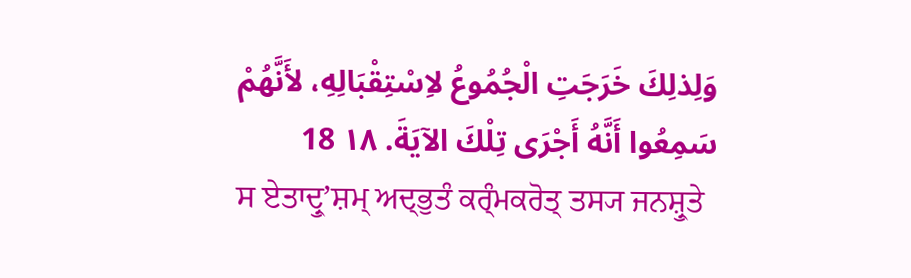وَلِذلِكَ خَرَجَتِ الْجُمُوعُ لاِسْتِقْبَالِهِ، لأَنَّهُمْ سَمِعُوا أَنَّهُ أَجْرَى تِلْكَ الآيَةَ. ١٨ 18
ਸ ਏਤਾਦ੍ਰੁʼਸ਼ਮ੍ ਅਦ੍ਭੁਤੰ ਕਰ੍ੰਮਕਰੋਤ੍ ਤਸ੍ਯ ਜਨਸ਼੍ਰੁਤੇ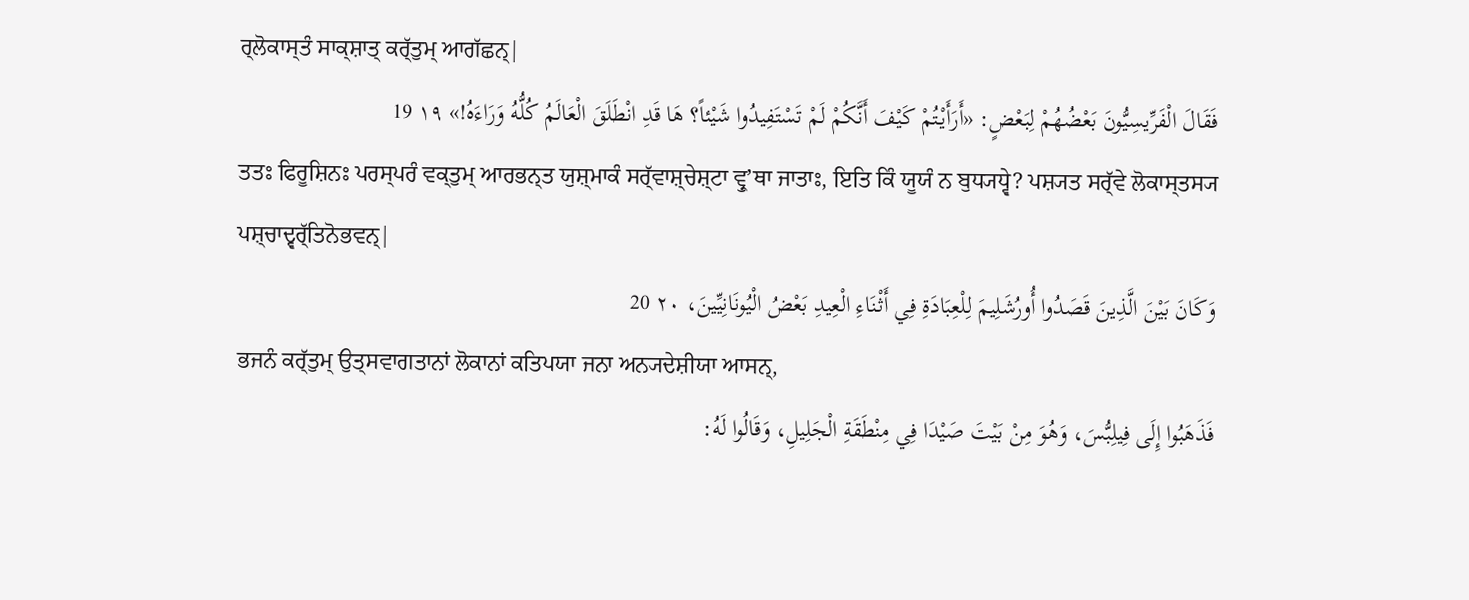ਰ੍ਲੋਕਾਸ੍ਤੰ ਸਾਕ੍ਸ਼ਾਤ੍ ਕਰ੍ੱਤੁਮ੍ ਆਗੱਛਨ੍|
فَقَالَ الْفَرِّيسِيُّونَ بَعْضُهُمْ لِبَعْضٍ: «أَرَأَيْتُمْ كَيْفَ أَنَّكُمْ لَمْ تَسْتَفِيدُوا شَيْئاً؟ هَا قَدِ انْطَلَقَ الْعَالَمُ كُلُّهُ وَرَاءَهُ!» ١٩ 19
ਤਤਃ ਫਿਰੂਸ਼ਿਨਃ ਪਰਸ੍ਪਰੰ ਵਕ੍ਤੁਮ੍ ਆਰਭਨ੍ਤ ਯੁਸ਼੍ਮਾਕੰ ਸਰ੍ੱਵਾਸ਼੍ਚੇਸ਼੍ਟਾ ਵ੍ਰੁʼਥਾ ਜਾਤਾਃ, ਇਤਿ ਕਿੰ ਯੂਯੰ ਨ ਬੁਧ੍ਯਧ੍ਵੇ? ਪਸ਼੍ਯਤ ਸਰ੍ੱਵੇ ਲੋਕਾਸ੍ਤਸ੍ਯ ਪਸ਼੍ਚਾਦ੍ਵਰ੍ੱਤਿਨੋਭਵਨ੍|
وَكَانَ بَيْنَ الَّذِينَ قَصَدُوا أُورُشَلِيمَ لِلْعِبَادَةِ فِي أَثْنَاءِ الْعِيدِ بَعْضُ الْيُونَانِيِّينَ، ٢٠ 20
ਭਜਨੰ ਕਰ੍ੱਤੁਮ੍ ਉਤ੍ਸਵਾਗਤਾਨਾਂ ਲੋਕਾਨਾਂ ਕਤਿਪਯਾ ਜਨਾ ਅਨ੍ਯਦੇਸ਼ੀਯਾ ਆਸਨ੍,
فَذَهَبُوا إِلَى فِيلِبُّسَ، وَهُوَ مِنْ بَيْتَ صَيْدَا فِي مِنْطَقَةِ الْجَلِيلِ، وَقَالُوا لَهُ: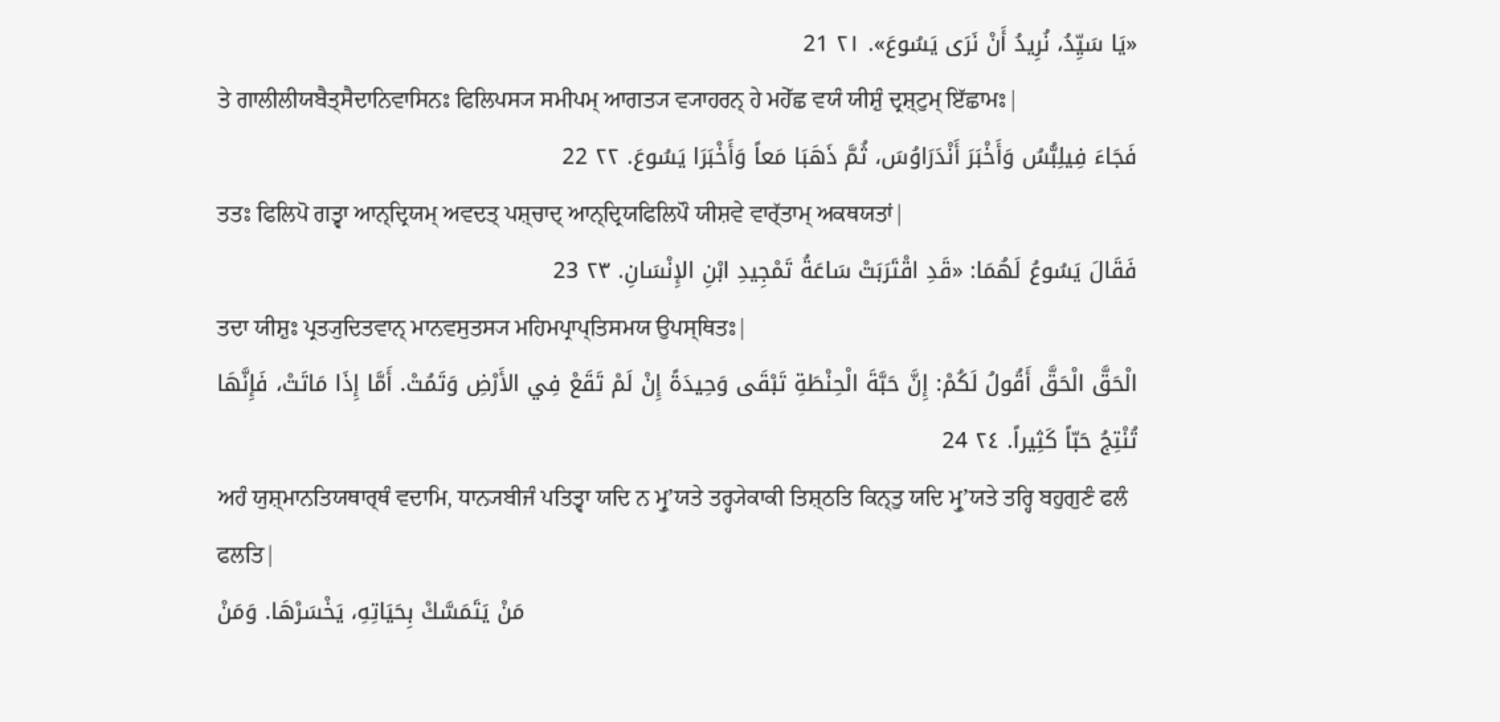«يَا سَيِّدُ، نُرِيدُ أَنْ نَرَى يَسُوعَ». ٢١ 21
ਤੇ ਗਾਲੀਲੀਯਬੈਤ੍ਸੈਦਾਨਿਵਾਸਿਨਃ ਫਿਲਿਪਸ੍ਯ ਸਮੀਪਮ੍ ਆਗਤ੍ਯ ਵ੍ਯਾਹਰਨ੍ ਹੇ ਮਹੇੱਛ ਵਯੰ ਯੀਸ਼ੁੰ ਦ੍ਰਸ਼੍ਟੁਮ੍ ਇੱਛਾਮਃ|
فَجَاءَ فِيلِبُّسُ وَأَخْبَرَ أَنْدَرَاوُسَ، ثُمَّ ذَهَبَا مَعاً وَأَخْبَرَا يَسُوعَ. ٢٢ 22
ਤਤਃ ਫਿਲਿਪੋ ਗਤ੍ਵਾ ਆਨ੍ਦ੍ਰਿਯਮ੍ ਅਵਦਤ੍ ਪਸ਼੍ਚਾਦ੍ ਆਨ੍ਦ੍ਰਿਯਫਿਲਿਪੌ ਯੀਸ਼ਵੇ ਵਾਰ੍ੱਤਾਮ੍ ਅਕਥਯਤਾਂ|
فَقَالَ يَسُوعُ لَهُمَا: «قَدِ اقْتَرَبَتْ سَاعَةُ تَمْجِيدِ ابْنِ الإِنْسَانِ. ٢٣ 23
ਤਦਾ ਯੀਸ਼ੁਃ ਪ੍ਰਤ੍ਯੁਦਿਤਵਾਨ੍ ਮਾਨਵਸੁਤਸ੍ਯ ਮਹਿਮਪ੍ਰਾਪ੍ਤਿਸਮਯ ਉਪਸ੍ਥਿਤਃ|
الْحَقَّ الْحَقَّ أَقُولُ لَكُمْ: إِنَّ حَبَّةَ الْحِنْطَةِ تَبْقَى وَحِيدَةً إِنْ لَمْ تَقَعْ فِي الأَرْضِ وَتَمُتْ. أَمَّا إِذَا مَاتَتْ، فَإِنَّهَا تُنْتِجُ حَبّاً كَثِيراً. ٢٤ 24
ਅਹੰ ਯੁਸ਼੍ਮਾਨਤਿਯਥਾਰ੍ਥੰ ਵਦਾਮਿ, ਧਾਨ੍ਯਬੀਜੰ ਪਤਿਤ੍ਵਾ ਯਦਿ ਨ ਮ੍ਰੁʼਯਤੇ ਤਰ੍ਹ੍ਯੇਕਾਕੀ ਤਿਸ਼੍ਠਤਿ ਕਿਨ੍ਤੁ ਯਦਿ ਮ੍ਰੁʼਯਤੇ ਤਰ੍ਹਿ ਬਹੁਗੁਣੰ ਫਲੰ ਫਲਤਿ|
مَنْ يَتَمَسَّكْ بِحَيَاتِهِ، يَخْسَرْهَا. وَمَنْ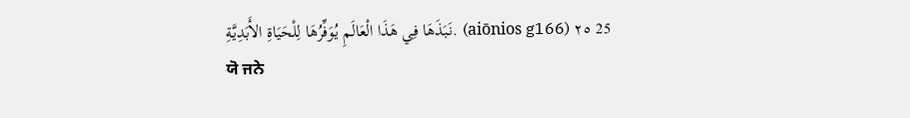نَبَذَهَا فِي هَذَا الْعَالَمِ يُوَفِّرُهَا لِلْحَيَاةِ الأَبَدِيَّةِ. (aiōnios g166) ٢٥ 25
ਯੋ ਜਨੇ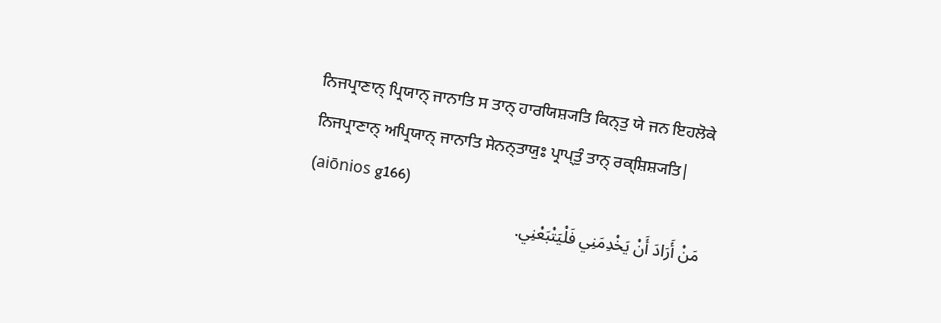ਨਿਜਪ੍ਰਾਣਾਨ੍ ਪ੍ਰਿਯਾਨ੍ ਜਾਨਾਤਿ ਸ ਤਾਨ੍ ਹਾਰਯਿਸ਼੍ਯਤਿ ਕਿਨ੍ਤੁ ਯੇ ਜਨ ਇਹਲੋਕੇ ਨਿਜਪ੍ਰਾਣਾਨ੍ ਅਪ੍ਰਿਯਾਨ੍ ਜਾਨਾਤਿ ਸੇਨਨ੍ਤਾਯੁਃ ਪ੍ਰਾਪ੍ਤੁੰ ਤਾਨ੍ ਰਕ੍ਸ਼ਿਸ਼੍ਯਤਿ| (aiōnios g166)
مَنْ أَرَادَ أَنْ يَخْدِمَنِي فَلْيَتْبَعْنِي.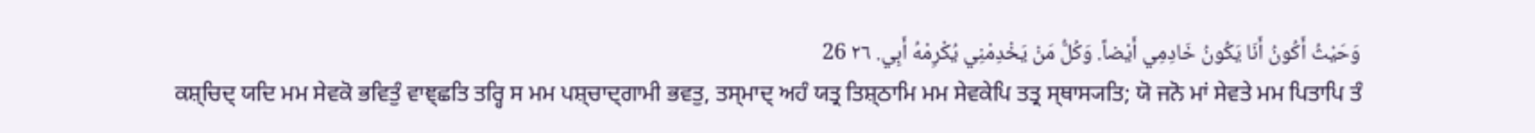وَحَيْثُ أَكُونُ أَنَا يَكُونُ خَادِمِي أَيْضاً. وَكُلُّ مَنْ يَخْدِمْنِي يُكْرِمْهُ أَبِي. ٢٦ 26
ਕਸ਼੍ਚਿਦ੍ ਯਦਿ ਮਮ ਸੇਵਕੋ ਭਵਿਤੁੰ ਵਾਞ੍ਛਤਿ ਤਰ੍ਹਿ ਸ ਮਮ ਪਸ਼੍ਚਾਦ੍ਗਾਮੀ ਭਵਤੁ, ਤਸ੍ਮਾਦ੍ ਅਹੰ ਯਤ੍ਰ ਤਿਸ਼੍ਠਾਮਿ ਮਮ ਸੇਵਕੇਪਿ ਤਤ੍ਰ ਸ੍ਥਾਸ੍ਯਤਿ; ਯੋ ਜਨੋ ਮਾਂ ਸੇਵਤੇ ਮਮ ਪਿਤਾਪਿ ਤੰ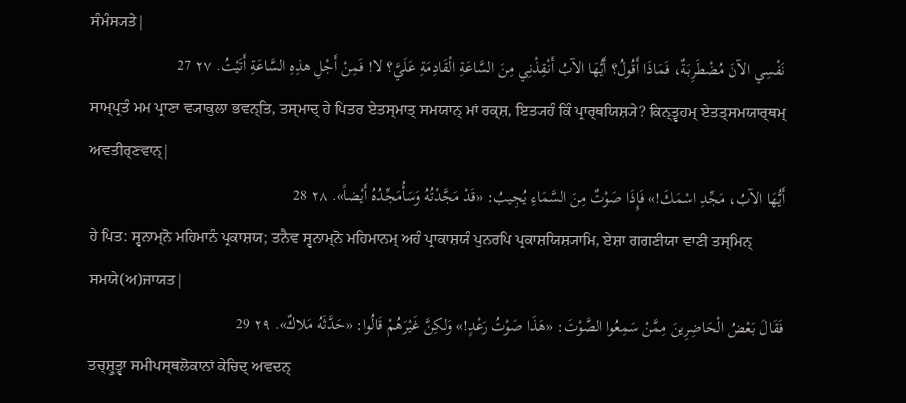ਸੰਮੰਸ੍ਯਤੇ|
نَفْسِي الآنَ مُضْطَرِبَةٌ، فَمَاذَا أَقُولُ؟ أَيُّهَا الآبُ أَنْقِذْنِي مِنَ السَّاعَةِ الْقَادِمَةِ عَلَيَّ؟ لا! فَمِنْ أَجْلِ هذِهِ السَّاعَةِ أَتَيْتُ. ٢٧ 27
ਸਾਮ੍ਪ੍ਰਤੰ ਮਮ ਪ੍ਰਾਣਾ ਵ੍ਯਾਕੁਲਾ ਭਵਨ੍ਤਿ, ਤਸ੍ਮਾਦ੍ ਹੇ ਪਿਤਰ ਏਤਸ੍ਮਾਤ੍ ਸਮਯਾਨ੍ ਮਾਂ ਰਕ੍ਸ਼, ਇਤ੍ਯਹੰ ਕਿੰ ਪ੍ਰਾਰ੍ਥਯਿਸ਼੍ਯੇ? ਕਿਨ੍ਤ੍ਵਹਮ੍ ਏਤਤ੍ਸਮਯਾਰ੍ਥਮ੍ ਅਵਤੀਰ੍ਣਵਾਨ੍|
أَيُّهَا الآبُ، مَجِّدِ اسْمَكَ!» فَإِذَا صَوْتٌ مِنَ السَّمَاءِ يُجِيبُ: «قَدْ مَجَّدْتُهُ وَسَأُمَجِّدُهُ أَيْضاً». ٢٨ 28
ਹੇ ਪਿਤ: ਸ੍ਵਨਾਮ੍ਨੋ ਮਹਿਮਾਨੰ ਪ੍ਰਕਾਸ਼ਯ; ਤਨੈਵ ਸ੍ਵਨਾਮ੍ਨੋ ਮਹਿਮਾਨਮ੍ ਅਹੰ ਪ੍ਰਾਕਾਸ਼ਯੰ ਪੁਨਰਪਿ ਪ੍ਰਕਾਸ਼ਯਿਸ਼੍ਯਾਮਿ, ਏਸ਼ਾ ਗਗਣੀਯਾ ਵਾਣੀ ਤਸ੍ਮਿਨ੍ ਸਮਯੇ(ਅ)ਜਾਯਤ|
فَقَالَ بَعْضُ الْحَاضِرِينَ مِمَّنْ سَمِعُوا الصَّوْتَ: «هَذَا صَوْتُ رَعْدٍ!» وَلكِنَّ غَيْرَهُمْ قَالُوا: «حَدَّثَهُ مَلاكٌ». ٢٩ 29
ਤਚ੍ਸ਼੍ਰੁਤ੍ਵਾ ਸਮੀਪਸ੍ਥਲੋਕਾਨਾਂ ਕੇਚਿਦ੍ ਅਵਦਨ੍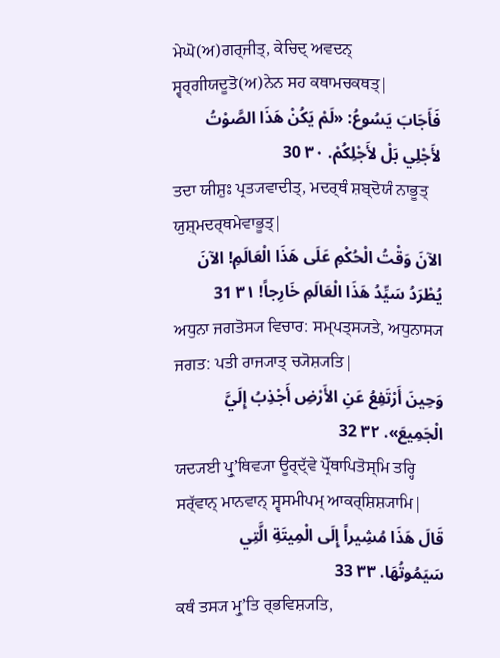ਮੇਘੋ(ਅ)ਗਰ੍ਜੀਤ੍, ਕੇਚਿਦ੍ ਅਵਦਨ੍ ਸ੍ਵਰ੍ਗੀਯਦੂਤੋ(ਅ)ਨੇਨ ਸਹ ਕਥਾਮਚਕਥਤ੍|
فَأَجَابَ يَسُوعُ: «لَمْ يَكُنْ هَذَا الصَّوْتُ لأَجْلِي بَلْ لأَجْلِكُمْ. ٣٠ 30
ਤਦਾ ਯੀਸ਼ੁਃ ਪ੍ਰਤ੍ਯਵਾਦੀਤ੍, ਮਦਰ੍ਥੰ ਸ਼ਬ੍ਦੋਯੰ ਨਾਭੂਤ੍ ਯੁਸ਼੍ਮਦਰ੍ਥਮੇਵਾਭੂਤ੍|
الآنَ وَقْتُ الْحُكْمِ عَلَى هَذَا الْعَالَمِ! الآنَ يُطْرَدُ سَيِّدُ هَذَا الْعَالَمِ خَارِجاً! ٣١ 31
ਅਧੁਨਾ ਜਗਤੋਸ੍ਯ ਵਿਚਾਰ: ਸਮ੍ਪਤ੍ਸ੍ਯਤੇ, ਅਧੁਨਾਸ੍ਯ ਜਗਤ: ਪਤੀ ਰਾਜ੍ਯਾਤ੍ ਚ੍ਯੋਸ਼੍ਯਤਿ|
وَحِينَ أَرْتَفِعُ عَنِ الأَرْضِ أَجْذِبُ إِلَيَّ الْجَمِيعَ». ٣٢ 32
ਯਦ੍ਯਈ ਪ੍ਰੁʼਥਿਵ੍ਯਾ ਊਰ੍ਦ੍ੱਵੇ ਪ੍ਰੋੱਥਾਪਿਤੋਸ੍ਮਿ ਤਰ੍ਹਿ ਸਰ੍ੱਵਾਨ੍ ਮਾਨਵਾਨ੍ ਸ੍ਵਸਮੀਪਮ੍ ਆਕਰ੍ਸ਼ਿਸ਼੍ਯਾਮਿ|
قَالَ هَذَا مُشِيراً إِلَى الْمِيتَةِ الَّتِي سَيَمُوتُهَا. ٣٣ 33
ਕਥੰ ਤਸ੍ਯ ਮ੍ਰੁʼਤਿ ਰ੍ਭਵਿਸ਼੍ਯਤਿ,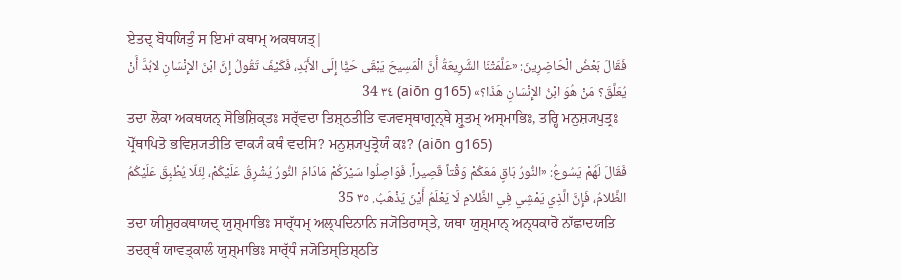ਏਤਦ੍ ਬੋਧਯਿਤੁੰ ਸ ਇਮਾਂ ਕਥਾਮ੍ ਅਕਥਯਤ੍|
فَقَالَ بَعْضُ الْحَاضِرِينَ: «عَلَّمَتْنَا الشَّرِيعَةُ أَنَّ الْمَسِيحَ يَبْقَى حَيًّا إِلَى الأَبَدِ، فَكَيْفَ تَقُولُ إِنَّ ابْنَ الإِنْسَانِ لابُدَّ أَنْ يُعَلَّقَ؟ مَنْ هُوَ ابْنُ الإِنْسَانِ هَذَا؟» (aiōn g165) ٣٤ 34
ਤਦਾ ਲੋਕਾ ਅਕਥਯਨ੍ ਸੋਭਿਸ਼ਿਕ੍ਤਃ ਸਰ੍ੱਵਦਾ ਤਿਸ਼੍ਠਤੀਤਿ ਵ੍ਯਵਸ੍ਥਾਗ੍ਰਨ੍ਥੇ ਸ਼੍ਰੁਤਮ੍ ਅਸ੍ਮਾਭਿਃ, ਤਰ੍ਹਿ ਮਨੁਸ਼੍ਯਪੁਤ੍ਰਃ ਪ੍ਰੋੱਥਾਪਿਤੋ ਭਵਿਸ਼੍ਯਤੀਤਿ ਵਾਕ੍ਯੰ ਕਥੰ ਵਦਸਿ? ਮਨੁਸ਼੍ਯਪੁਤ੍ਰੋਯੰ ਕਃ? (aiōn g165)
فَقَالَ لَهُمْ يَسُوعُ: «النُّورُ بَاقٍ مَعَكُمْ وَقْتاً قَصِيراً. فَوَاصِلُوا سَيْرَكُمْ مَادَامَ النُّورُ يُشْرِقُ عَلَيْكُمْ، لِئَلّا يُطْبِقَ عَلَيْكُمُ الظَّلامُ، فَإِنَّ الَّذِي يَمْشِي فِي الظَّلامِ لَا يَعْلَمُ أَيْنَ يَذْهَبُ. ٣٥ 35
ਤਦਾ ਯੀਸ਼ੁਰਕਥਾਯਦ੍ ਯੁਸ਼੍ਮਾਭਿਃ ਸਾਰ੍ੱਧਮ੍ ਅਲ੍ਪਦਿਨਾਨਿ ਜ੍ਯੋਤਿਰਾਸ੍ਤੇ, ਯਥਾ ਯੁਸ਼੍ਮਾਨ੍ ਅਨ੍ਧਕਾਰੋ ਨਾੱਛਾਦਯਤਿ ਤਦਰ੍ਥੰ ਯਾਵਤ੍ਕਾਲੰ ਯੁਸ਼੍ਮਾਭਿਃ ਸਾਰ੍ੱਧੰ ਜ੍ਯੋਤਿਸ੍ਤਿਸ਼੍ਠਤਿ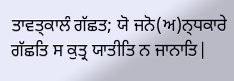ਤਾਵਤ੍ਕਾਲੰ ਗੱਛਤ; ਯੋ ਜਨੋ(ਅ)ਨ੍ਧਕਾਰੇ ਗੱਛਤਿ ਸ ਕੁਤ੍ਰ ਯਾਤੀਤਿ ਨ ਜਾਨਾਤਿ|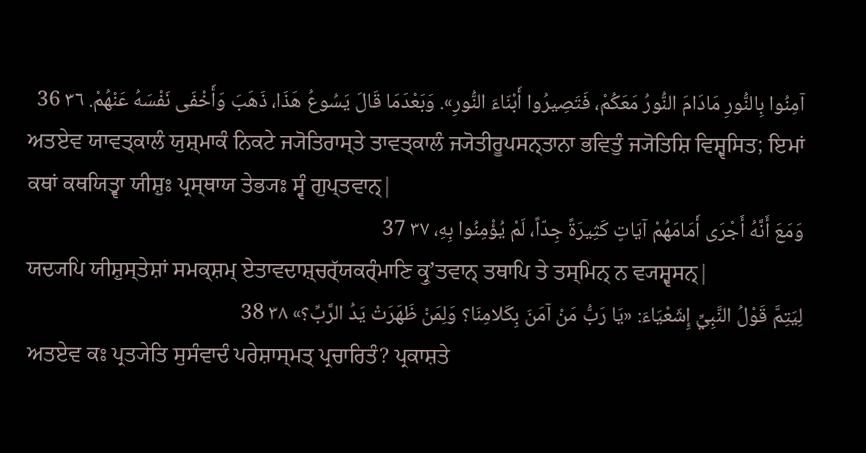آمِنُوا بِالنُّورِ مَادَامَ النُّورُ مَعَكُمْ، فَتَصِيرُوا أَبْنَاءَ النُّورِ». وَبَعْدَمَا قَالَ يَسُوعُ هَذَا، ذَهَبَ وَأَخْفَى نَفْسَهُ عَنْهُمْ. ٣٦ 36
ਅਤਏਵ ਯਾਵਤ੍ਕਾਲੰ ਯੁਸ਼੍ਮਾਕੰ ਨਿਕਟੇ ਜ੍ਯੋਤਿਰਾਸ੍ਤੇ ਤਾਵਤ੍ਕਾਲੰ ਜ੍ਯੋਤੀਰੂਪਸਨ੍ਤਾਨਾ ਭਵਿਤੁੰ ਜ੍ਯੋਤਿਸ਼ਿ ਵਿਸ਼੍ਵਸਿਤ; ਇਮਾਂ ਕਥਾਂ ਕਥਯਿਤ੍ਵਾ ਯੀਸ਼ੁਃ ਪ੍ਰਸ੍ਥਾਯ ਤੇਭ੍ਯਃ ਸ੍ਵੰ ਗੁਪ੍ਤਵਾਨ੍|
وَمَعَ أَنَّهُ أَجْرَى أَمَامَهُمْ آيَاتٍ كَثِيرَةً جِدّاً، لَمْ يُؤْمِنُوا بِهِ، ٣٧ 37
ਯਦ੍ਯਪਿ ਯੀਸ਼ੁਸ੍ਤੇਸ਼ਾਂ ਸਮਕ੍ਸ਼ਮ੍ ਏਤਾਵਦਾਸ਼੍ਚਰ੍ੱਯਕਰ੍ੰਮਾਣਿ ਕ੍ਰੁʼਤਵਾਨ੍ ਤਥਾਪਿ ਤੇ ਤਸ੍ਮਿਨ੍ ਨ ਵ੍ਯਸ਼੍ਵਸਨ੍|
لِيَتِمَّ قَوْلُ النَّبِيِّ إِشَعْيَاءَ: «يَا رَبُّ مَنْ آمَنَ بِكَلامِنَا؟ وَلِمَنْ ظَهَرَتْ يَدُ الرَّبِّ؟» ٣٨ 38
ਅਤਏਵ ਕਃ ਪ੍ਰਤ੍ਯੇਤਿ ਸੁਸੰਵਾਦੰ ਪਰੇਸ਼ਾਸ੍ਮਤ੍ ਪ੍ਰਚਾਰਿਤੰ? ਪ੍ਰਕਾਸ਼ਤੇ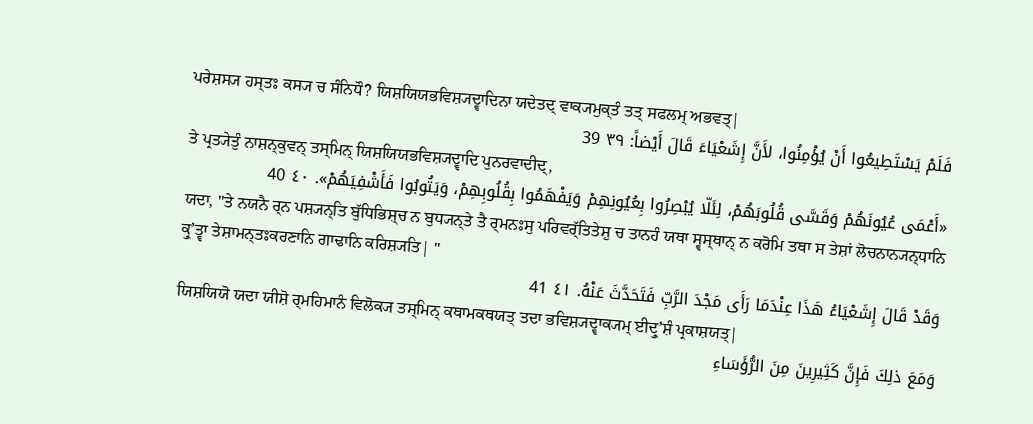ਪਰੇਸ਼ਸ੍ਯ ਹਸ੍ਤਃ ਕਸ੍ਯ ਚ ਸੰਨਿਧੌ? ਯਿਸ਼ਯਿਯਭਵਿਸ਼੍ਯਦ੍ਵਾਦਿਨਾ ਯਦੇਤਦ੍ ਵਾਕ੍ਯਮੁਕ੍ਤੰ ਤਤ੍ ਸਫਲਮ੍ ਅਭਵਤ੍|
فَلَمْ يَسْتَطِيعُوا أَنْ يُؤْمِنُوا، لأَنَّ إِشَعْيَاءَ قَالَ أَيْضاً: ٣٩ 39
ਤੇ ਪ੍ਰਤ੍ਯੇਤੁੰ ਨਾਸ਼ਨ੍ਕੁਵਨ੍ ਤਸ੍ਮਿਨ੍ ਯਿਸ਼ਯਿਯਭਵਿਸ਼੍ਯਦ੍ਵਾਦਿ ਪੁਨਰਵਾਦੀਦ੍,
«أَعْمَى عُيُونَهُمْ وَقَسَّى قُلُوبَهُمْ، لِئَلّا يُبْصِرُوا بِعُيُونِهِمْ وَيَفْهَمُوا بِقُلُوبِهِمْ، وَيَتُوبُوا فَأَشْفِيَهُمْ». ٤٠ 40
ਯਦਾ, "ਤੇ ਨਯਨੈ ਰ੍ਨ ਪਸ਼੍ਯਨ੍ਤਿ ਬੁੱਧਿਭਿਸ਼੍ਚ ਨ ਬੁਧ੍ਯਨ੍ਤੇ ਤੈ ਰ੍ਮਨਃਸੁ ਪਰਿਵਰ੍ੱਤਿਤੇਸ਼ੁ ਚ ਤਾਨਹੰ ਯਥਾ ਸ੍ਵਸ੍ਥਾਨ੍ ਨ ਕਰੋਮਿ ਤਥਾ ਸ ਤੇਸ਼ਾਂ ਲੋਚਨਾਨ੍ਯਨ੍ਧਾਨਿ ਕ੍ਰੁʼਤ੍ਵਾ ਤੇਸ਼ਾਮਨ੍ਤਃਕਰਣਾਨਿ ਗਾਢਾਨਿ ਕਰਿਸ਼੍ਯਤਿ| "
وَقَدْ قَالَ إِشَعْيَاءُ هَذَا عِنْدَمَا رَأَى مَجْدَ الرَّبِّ فَتَحَدَّثَ عَنْهُ. ٤١ 41
ਯਿਸ਼ਯਿਯੋ ਯਦਾ ਯੀਸ਼ੋ ਰ੍ਮਹਿਮਾਨੰ ਵਿਲੋਕ੍ਯ ਤਸ੍ਮਿਨ੍ ਕਥਾਮਕਥਯਤ੍ ਤਦਾ ਭਵਿਸ਼੍ਯਦ੍ਵਾਕ੍ਯਮ੍ ਈਦ੍ਰੁʼਸ਼ੰ ਪ੍ਰਕਾਸ਼ਯਤ੍|
وَمَعَ ذلِكَ فَإِنَّ كَثِيرِينَ مِنَ الرُّؤَسَاءِ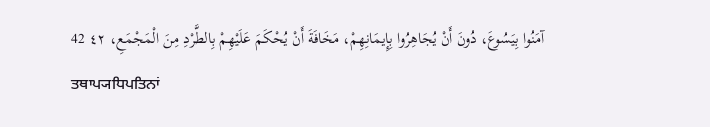آمَنُوا بِيَسُوعَ، دُونَ أَنْ يُجَاهِرُوا بِإِيمَانِهِمْ، مَخَافَةَ أَنْ يُحْكَمَ عَلَيْهِمْ بِالطَّرْدِ مِنَ الْمَجْمَعِ، ٤٢ 42
ਤਥਾਪ੍ਯਧਿਪਤਿਨਾਂ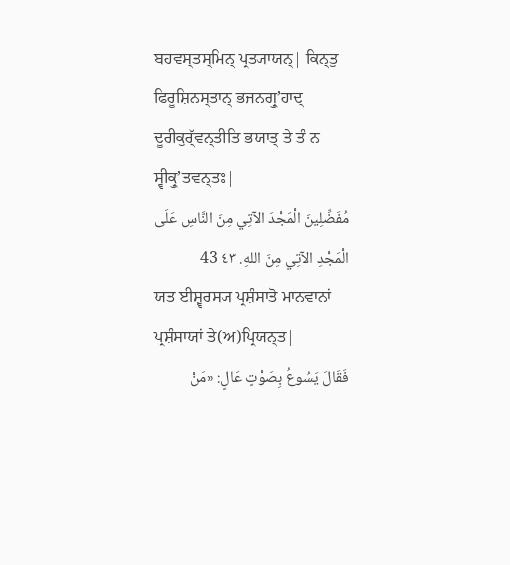ਬਹਵਸ੍ਤਸ੍ਮਿਨ੍ ਪ੍ਰਤ੍ਯਾਯਨ੍| ਕਿਨ੍ਤੁ ਫਿਰੂਸ਼ਿਨਸ੍ਤਾਨ੍ ਭਜਨਗ੍ਰੁʼਹਾਦ੍ ਦੂਰੀਕੁਰ੍ੱਵਨ੍ਤੀਤਿ ਭਯਾਤ੍ ਤੇ ਤੰ ਨ ਸ੍ਵੀਕ੍ਰੁʼਤਵਨ੍ਤਃ|
مُفَضِّلِينَ الْمَجْدَ الآتِي مِنَ النَّاسِ عَلَى الْمَجْدِ الآتِي مِنَ اللهِ. ٤٣ 43
ਯਤ ਈਸ਼੍ਵਰਸ੍ਯ ਪ੍ਰਸ਼ੰਸਾਤੋ ਮਾਨਵਾਨਾਂ ਪ੍ਰਸ਼ੰਸਾਯਾਂ ਤੇ(ਅ)ਪ੍ਰਿਯਨ੍ਤ|
فَقَالَ يَسُوعُ بِصَوْتٍ عَالٍ: «مَنْ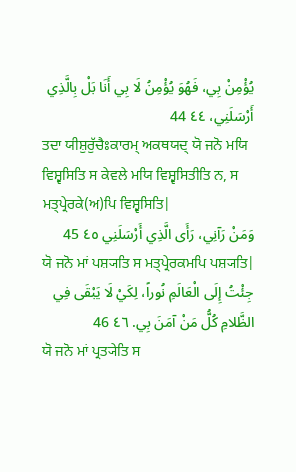يُؤْمِنْ بِي، فَهُوَ يُؤْمِنُ لَا بِي أَنَا بَلْ بِالَّذِي أَرْسَلَنِي، ٤٤ 44
ਤਦਾ ਯੀਸ਼ੁਰੁੱਚੈਃਕਾਰਮ੍ ਅਕਥਯਦ੍ ਯੋ ਜਨੋ ਮਯਿ ਵਿਸ਼੍ਵਸਿਤਿ ਸ ਕੇਵਲੇ ਮਯਿ ਵਿਸ਼੍ਵਸਿਤੀਤਿ ਨ, ਸ ਮਤ੍ਪ੍ਰੇਰਕੇ(ਅ)ਪਿ ਵਿਸ਼੍ਵਸਿਤਿ|
وَمَنْ رَآنِي، رَأَى الَّذِي أَرْسَلَنِي ٤٥ 45
ਯੋ ਜਨੋ ਮਾਂ ਪਸ਼੍ਯਤਿ ਸ ਮਤ੍ਪ੍ਰੇਰਕਮਪਿ ਪਸ਼੍ਯਤਿ|
جِئْتُ إِلَى الْعَالَمِ نُوراً، لِكَيْ لَا يَبْقَى فِي الظَّلامِ كُلُّ مَنْ آمَنَ بِي. ٤٦ 46
ਯੋ ਜਨੋ ਮਾਂ ਪ੍ਰਤ੍ਯੇਤਿ ਸ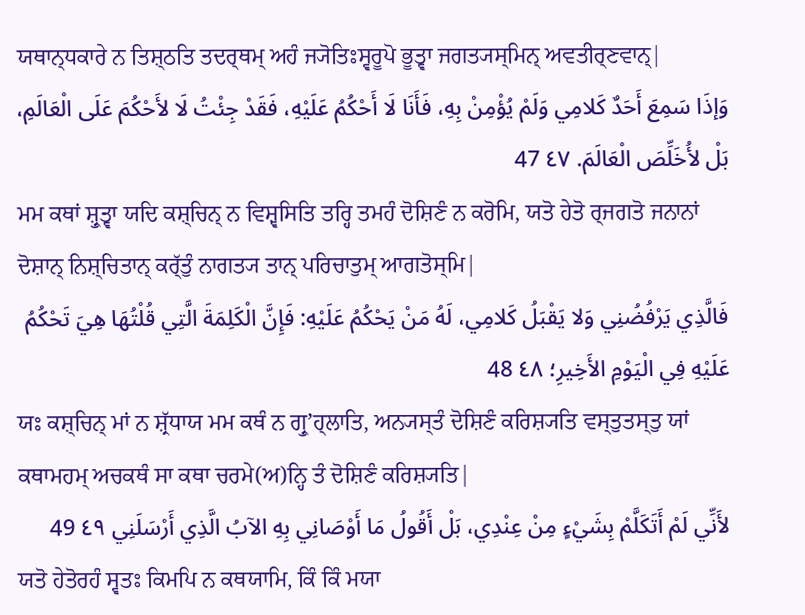ਯਥਾਨ੍ਧਕਾਰੇ ਨ ਤਿਸ਼੍ਠਤਿ ਤਦਰ੍ਥਮ੍ ਅਹੰ ਜ੍ਯੋਤਿਃਸ੍ਵਰੂਪੋ ਭੂਤ੍ਵਾ ਜਗਤ੍ਯਸ੍ਮਿਨ੍ ਅਵਤੀਰ੍ਣਵਾਨ੍|
وَإذَا سَمِعَ أَحَدٌ كَلامِي وَلَمْ يُؤْمِنْ بِهِ، فَأَنَا لَا أَحْكُمُ عَلَيْهِ، فَقَدْ جِئْتُ لَا لأَحْكُمَ عَلَى الْعَالَمِ، بَلْ لأُخَلِّصَ الْعَالَمَ. ٤٧ 47
ਮਮ ਕਥਾਂ ਸ਼੍ਰੁਤ੍ਵਾ ਯਦਿ ਕਸ਼੍ਚਿਨ੍ ਨ ਵਿਸ਼੍ਵਸਿਤਿ ਤਰ੍ਹਿ ਤਮਹੰ ਦੋਸ਼ਿਣੰ ਨ ਕਰੋਮਿ, ਯਤੋ ਹੇਤੋ ਰ੍ਜਗਤੋ ਜਨਾਨਾਂ ਦੋਸ਼ਾਨ੍ ਨਿਸ਼੍ਚਿਤਾਨ੍ ਕਰ੍ੱਤੁੰ ਨਾਗਤ੍ਯ ਤਾਨ੍ ਪਰਿਚਾਤੁਮ੍ ਆਗਤੋਸ੍ਮਿ|
فَالَّذِي يَرْفُضُنِي وَلا يَقْبَلُ كَلامِي، لَهُ مَنْ يَحْكُمُ عَلَيْهِ: فَإِنَّ الْكَلِمَةَ الَّتِي قُلْتُهَا هِيَ تَحْكُمُ عَلَيْهِ فِي الْيَوْمِ الأَخِيرِ؛ ٤٨ 48
ਯਃ ਕਸ਼੍ਚਿਨ੍ ਮਾਂ ਨ ਸ਼੍ਰੱਧਾਯ ਮਮ ਕਥੰ ਨ ਗ੍ਰੁʼਹ੍ਲਾਤਿ, ਅਨ੍ਯਸ੍ਤੰ ਦੋਸ਼ਿਣੰ ਕਰਿਸ਼੍ਯਤਿ ਵਸ੍ਤੁਤਸ੍ਤੁ ਯਾਂ ਕਥਾਮਹਮ੍ ਅਚਕਥੰ ਸਾ ਕਥਾ ਚਰਮੇ(ਅ)ਨ੍ਹਿ ਤੰ ਦੋਸ਼ਿਣੰ ਕਰਿਸ਼੍ਯਤਿ|
لأَنِّي لَمْ أَتَكَلَّمْ بِشَيْءٍ مِنْ عِنْدِي، بَلْ أَقُولُ مَا أَوْصَانِي بِهِ الآبُ الَّذِي أَرْسَلَنِي ٤٩ 49
ਯਤੋ ਹੇਤੋਰਹੰ ਸ੍ਵਤਃ ਕਿਮਪਿ ਨ ਕਥਯਾਮਿ, ਕਿੰ ਕਿੰ ਮਯਾ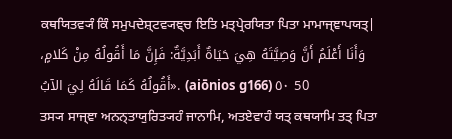ਕਥਯਿਤਵ੍ਯੰ ਕਿੰ ਸਮੁਪਦੇਸ਼੍ਟਵ੍ਯਞ੍ਚ ਇਤਿ ਮਤ੍ਪ੍ਰੇਰਯਿਤਾ ਪਿਤਾ ਮਾਮਾਜ੍ਞਾਪਯਤ੍|
وَأَنَا أَعْلَمُ أَنَّ وَصِيَّتَهُ هِيَ حَيَاةٌ أَبَدِيَّةٌ: فَإِنَّ مَا أَقُولُهُ مِنْ كَلامٍ، أَقُولُهُ كَمَا قَالَهُ لِيَ الآبُ». (aiōnios g166) ٥٠ 50
ਤਸ੍ਯ ਸਾਜ੍ਞਾ ਅਨਨ੍ਤਾਯੁਰਿਤ੍ਯਹੰ ਜਾਨਾਮਿ, ਅਤਏਵਾਹੰ ਯਤ੍ ਕਥਯਾਮਿ ਤਤ੍ ਪਿਤਾ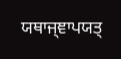ਯਥਾਜ੍ਞਾਪਯਤ੍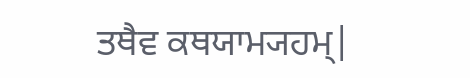ਤਥੈਵ ਕਥਯਾਮ੍ਯਹਮ੍|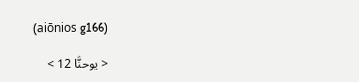(aiōnios g166)

< يوحنَّا 12 >